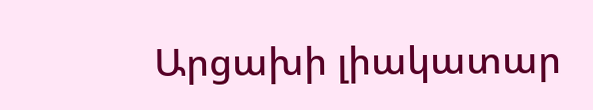Արցախի լիակատար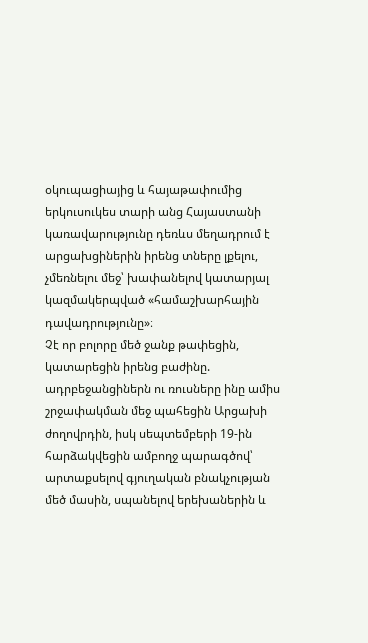օկուպացիայից և հայաթափումից երկուսուկես տարի անց Հայաստանի կառավարությունը դեռևս մեղադրում է արցախցիներին իրենց տները լքելու, չմեռնելու մեջ՝ խափանելով կատարյալ կազմակերպված «համաշխարհային դավադրությունը»։
Չէ որ բոլորը մեծ ջանք թափեցին, կատարեցին իրենց բաժինը. ադրբեջանցիներն ու ռուսները ինը ամիս շրջափակման մեջ պահեցին Արցախի ժողովրդին, իսկ սեպտեմբերի 19-ին հարձակվեցին ամբողջ պարագծով՝ արտաքսելով գյուղական բնակչության մեծ մասին, սպանելով երեխաներին և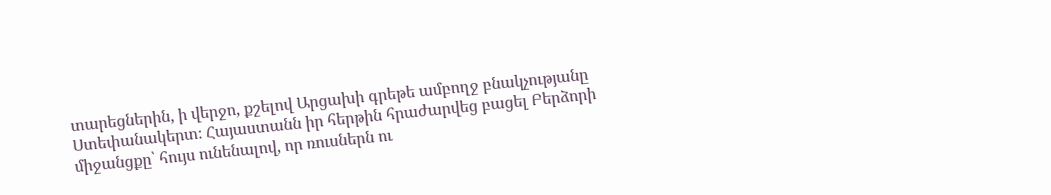տարեցներին, ի վերջո, քշելով Արցախի գրեթե ամբողջ բնակչությանը Ստեփանակերտ։ Հայաստանն իր հերթին հրաժարվեց բացել Բերձորի միջանցքը՝ հույս ունենալով, որ ռուսներն ու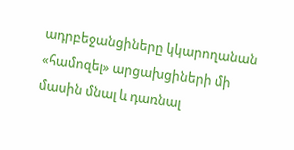ադրբեջանցիները կկարողանան «համոզել» արցախցիների մի մասին մնալ և դառնալ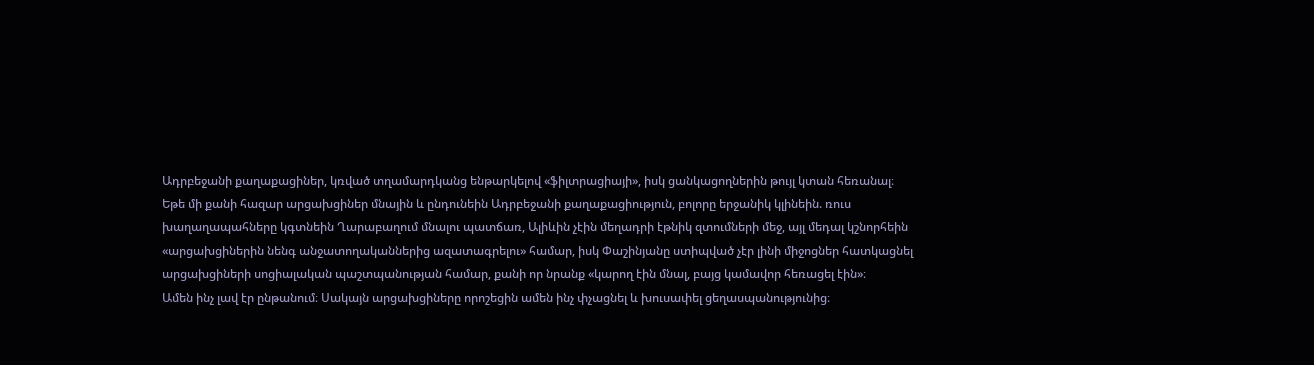Ադրբեջանի քաղաքացիներ, կռված տղամարդկանց ենթարկելով «ֆիլտրացիայի», իսկ ցանկացողներին թույլ կտան հեռանալ։
Եթե մի քանի հազար արցախցիներ մնային և ընդունեին Ադրբեջանի քաղաքացիություն, բոլորը երջանիկ կլինեին. ռուս խաղաղապահները կգտնեին Ղարաբաղում մնալու պատճառ, Ալիևին չէին մեղադրի էթնիկ զտումների մեջ, այլ մեդալ կշնորհեին «արցախցիներին նենգ անջատողականներից ազատագրելու» համար, իսկ Փաշինյանը ստիպված չէր լինի միջոցներ հատկացնել արցախցիների սոցիալական պաշտպանության համար, քանի որ նրանք «կարող էին մնալ, բայց կամավոր հեռացել էին»։
Ամեն ինչ լավ էր ընթանում։ Սակայն արցախցիները որոշեցին ամեն ինչ փչացնել և խուսափել ցեղասպանությունից։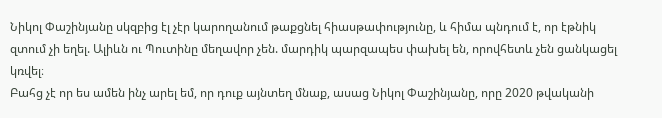Նիկոլ Փաշինյանը սկզբից էլ չէր կարողանում թաքցնել հիասթափությունը, և հիմա պնդում է, որ էթնիկ զտում չի եղել. Ալիևն ու Պուտինը մեղավոր չեն. մարդիկ պարզապես փախել են, որովհետև չեն ցանկացել կռվել։
Բահց չէ որ ես ամեն ինչ արել եմ, որ դուք այնտեղ մնաք, ասաց Նիկոլ Փաշինյանը, որը 2020 թվականի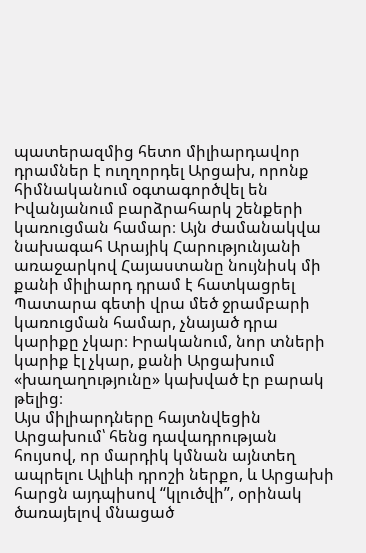պատերազմից հետո միլիարդավոր դրամներ է ուղղորդել Արցախ, որոնք հիմնականում օգտագործվել են Իվանյանում բարձրահարկ շենքերի կառուցման համար։ Այն ժամանակվա նախագահ Արայիկ Հարությունյանի առաջարկով Հայաստանը նույնիսկ մի քանի միլիարդ դրամ է հատկացրել Պատարա գետի վրա մեծ ջրամբարի կառուցման համար, չնայած դրա կարիքը չկար։ Իրականում, նոր տների կարիք էլ չկար, քանի Արցախում «խաղաղությունը» կախված էր բարակ թելից։
Այս միլիարդները հայտնվեցին Արցախում՝ հենց դավադրության հույսով, որ մարդիկ կմնան այնտեղ ապրելու Ալիևի դրոշի ներքո, և Արցախի հարցն այդպիսով “կլուծվի”, օրինակ ծառայելով մնացած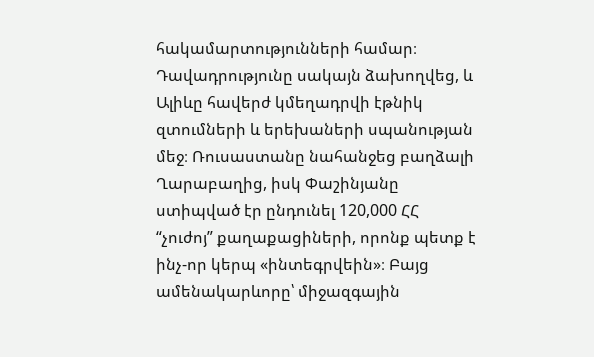հակամարտությունների համար։
Դավադրությունը սակայն ձախողվեց, և Ալիևը հավերժ կմեղադրվի էթնիկ զտումների և երեխաների սպանության մեջ։ Ռուսաստանը նահանջեց բաղձալի Ղարաբաղից, իսկ Փաշինյանը ստիպված էր ընդունել 120,000 ՀՀ “չուժոյ” քաղաքացիների, որոնք պետք է ինչ-որ կերպ «ինտեգրվեին»։ Բայց ամենակարևորը՝ միջազգային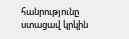հանրությունը ստացավ կրկին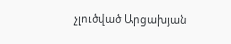չլուծված Արցախյան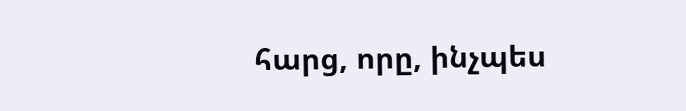հարց, որը, ինչպես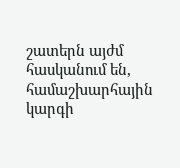շատերն այժմ հասկանում են, համաշխարհային կարգի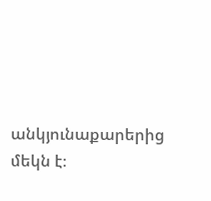անկյունաքարերից մեկն է։